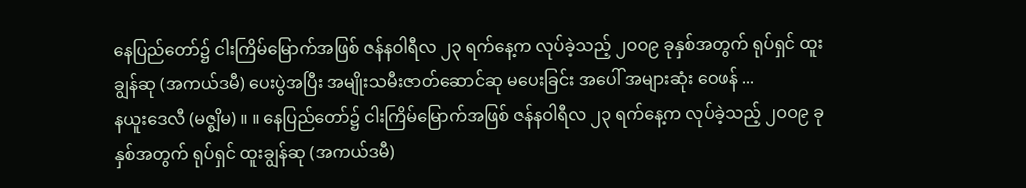နေပြည်တော်၌ ငါးကြိမ်မြောက်အဖြစ် ဇန်နဝါရီလ ၂၃ ရက်နေ့က လုပ်ခဲ့သည့် ၂ဝဝ၉ ခုနှစ်အတွက် ရုပ်ရှင် ထူးချွန်ဆု (အကယ်ဒမီ) ပေးပွဲအပြီး အမျိုးသမီးဇာတ်ဆောင်ဆု မပေးခြင်း အပေါ် အများဆုံး ဝေဖန် ...
နယူးဒေလီ (မဇ္စျိမ) ။ ။ နေပြည်တော်၌ ငါးကြိမ်မြောက်အဖြစ် ဇန်နဝါရီလ ၂၃ ရက်နေ့က လုပ်ခဲ့သည့် ၂ဝဝ၉ ခုနှစ်အတွက် ရုပ်ရှင် ထူးချွန်ဆု (အကယ်ဒမီ)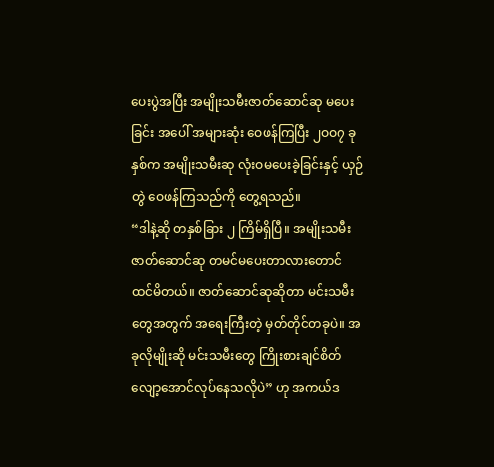ပေးပွဲအပြီး အမျိုးသမီးဇာတ်ဆောင်ဆု မပေးခြင်း အပေါ် အများဆုံး ဝေဖန်ကြပြီး ၂ဝဝ၇ ခုနှစ်က အမျိုးသမီးဆု လုံးဝမပေးခဲ့ခြင်းနှင့် ယှဉ်တွဲ ဝေဖန်ကြသည်ကို တွေ့ရသည်။
“ဒါနဲ့ဆို တနှစ်ခြား ၂ ကြိမ်ရှိပြီ။ အမျိုးသမီး ဇာတ်ဆောင်ဆု တမင်မပေးတာလားတောင် ထင်မိတယ်။ ဇာတ်ဆောင်ဆုဆိုတာ မင်းသမီးတွေအတွက် အရေးကြီးတဲ့ မှတ်တိုင်တခုပဲ။ အခုလိုမျိုးဆို မင်းသမီးတွေ ကြိုးစားချင်စိတ် လျော့အောင်လုပ်နေသလိုပဲ” ဟု အကယ်ဒ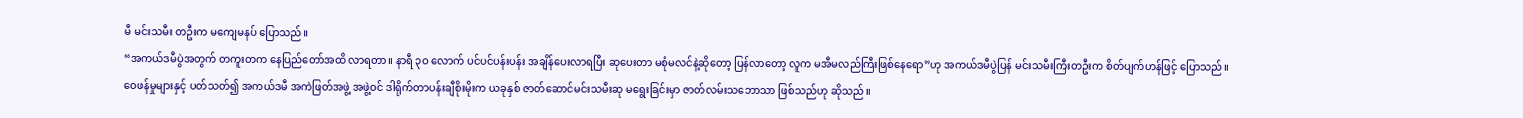မီ မင်းသမီး တဦးက မကျေမနပ် ပြောသည်။
“အကယ်ဒမီပွဲအတွက် တကူးတက နေပြည်တော်အထိ လာရတာ။ နာရီ ၃ဝ လောက် ပင်ပင်ပန်းပန်း အချိန်ပေးလာရပြီး ဆုပေးတာ မစုံမလင်နဲ့ဆိုတော့ ပြန်လာတော့ လူက မအီမလည်ကြီးဖြစ်နေရော”ဟု အကယ်ဒမီပွဲပြန် မင်းသမီးကြီးတဦးက စိတ်ပျက်ဟန်ဖြင့် ပြောသည်။
ဝေဖန်မှုများနှင့် ပတ်သတ်၍ အကယ်ဒမီ အကဲဖြတ်အဖွဲ့ အဖွဲ့ဝင် ဒါရိုက်တာပန်းချီစိုးမိုးက ယခုနှစ် ဇာတ်ဆောင်မင်းသမီးဆု မရွေးခြင်းမှာ ဇာတ်လမ်းသဘောသာ ဖြစ်သည်ဟု ဆိုသည်။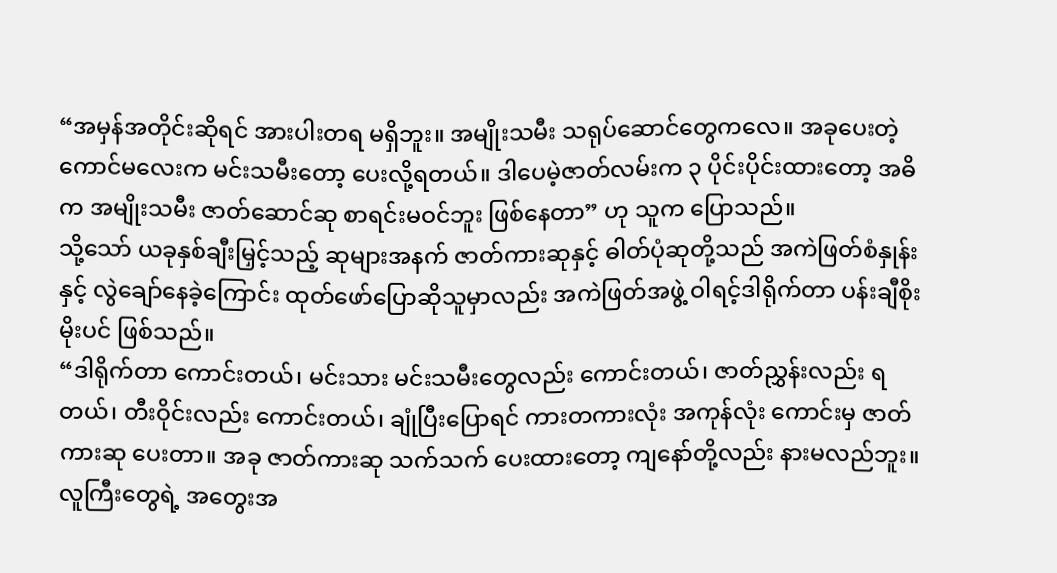“အမှန်အတိုင်းဆိုရင် အားပါးတရ မရှိဘူး။ အမျိုးသမီး သရုပ်ဆောင်တွေကလေ။ အခုပေးတဲ့ ကောင်မလေးက မင်းသမီးတော့ ပေးလို့ရတယ်။ ဒါပေမဲ့ဇာတ်လမ်းက ၃ ပိုင်းပိုင်းထားတော့ အဓိက အမျိုးသမီး ဇာတ်ဆောင်ဆု စာရင်းမဝင်ဘူး ဖြစ်နေတာ” ဟု သူက ပြောသည်။
သို့သော် ယခုနှစ်ချီးမြှင့်သည့် ဆုများအနက် ဇာတ်ကားဆုနှင့် ဓါတ်ပုံဆုတို့သည် အကဲဖြတ်စံနှုန်းနှင့် လွဲချော်နေခဲ့ကြောင်း ထုတ်ဖော်ပြောဆိုသူမှာလည်း အကဲဖြတ်အဖွဲ့ ဝါရင့်ဒါရိုက်တာ ပန်းချီစိုးမိုးပင် ဖြစ်သည်။
“ဒါရိုက်တာ ကောင်းတယ်၊ မင်းသား မင်းသမီးတွေလည်း ကောင်းတယ်၊ ဇာတ်ညွှန်းလည်း ရတယ်၊ တီးဝိုင်းလည်း ကောင်းတယ်၊ ချုံပြီးပြောရင် ကားတကားလုံး အကုန်လုံး ကောင်းမှ ဇာတ်ကားဆု ပေးတာ။ အခု ဇာတ်ကားဆု သက်သက် ပေးထားတော့ ကျနော်တို့လည်း နားမလည်ဘူး။ လူကြီးတွေရဲ့ အတွေးအ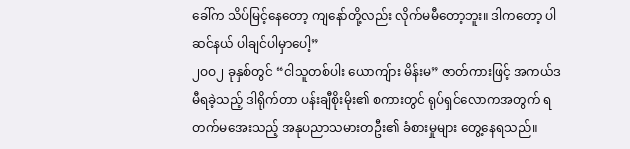ခေါ်က သိပ်မြင့်နေတော့ ကျနော်တို့လည်း လိုက်မမီတော့ဘူး။ ဒါကတော့ ပါဆင်နယ် ပါချင်ပါမှာပေါ့”
၂ဝဝ၂ ခုနှစ်တွင် “ငါသူတစ်ပါး ယောကျ်ား မိန်းမ” ဇာတ်ကားဖြင့် အကယ်ဒမီရခဲ့သည့် ဒါရိုက်တာ ပန်းချီစိုးမိုး၏ စကားတွင် ရုပ်ရှင်လောကအတွက် ရတက်မအေးသည့် အနုပညာသမားတဦး၏ ခံစားမှုများ တွေ့နေရသည်။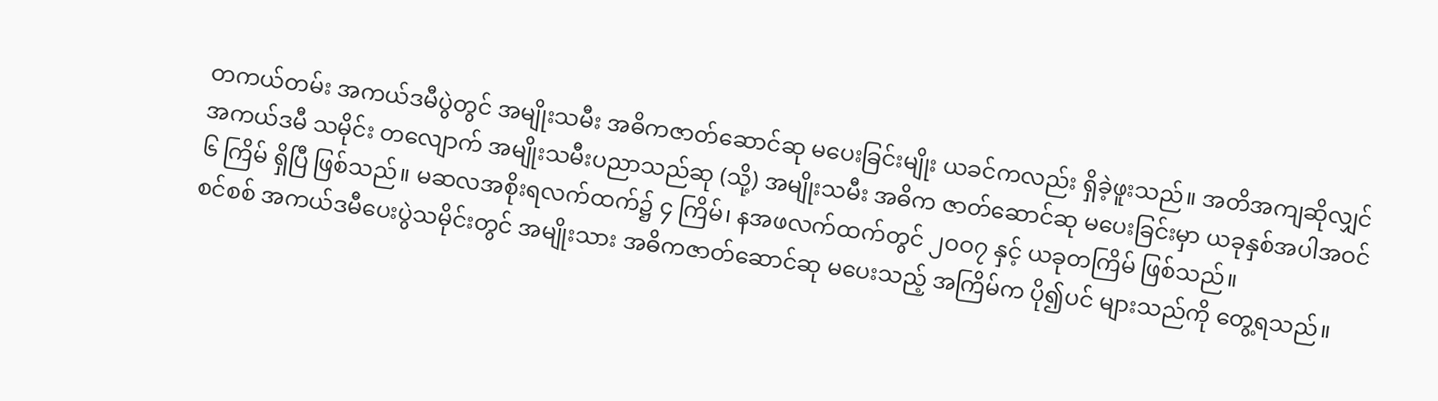တကယ်တမ်း အကယ်ဒမီပွဲတွင် အမျိုးသမီး အဓိကဇာတ်ဆောင်ဆု မပေးခြင်းမျိုး ယခင်ကလည်း ရှိခဲ့ဖူးသည်။ အတိအကျဆိုလျှင် အကယ်ဒမီ သမိုင်း တလျောက် အမျိုးသမီးပညာသည်ဆု (သို့) အမျိုးသမီး အဓိက ဇာတ်ဆောင်ဆု မပေးခြင်းမှာ ယခုနှစ်အပါအဝင် ၆ ကြိမ် ရှိပြီ ဖြစ်သည်။ မဆလအစိုးရလက်ထက်၌ ၄ ကြိမ်၊ နအဖလက်ထက်တွင် ၂ဝဝ၇ နှင့် ယခုတကြိမ် ဖြစ်သည်။
စင်စစ် အကယ်ဒမီပေးပွဲသမိုင်းတွင် အမျိုးသား အဓိကဇာတ်ဆောင်ဆု မပေးသည့် အကြိမ်က ပို၍ပင် များသည်ကို တွေ့ရသည်။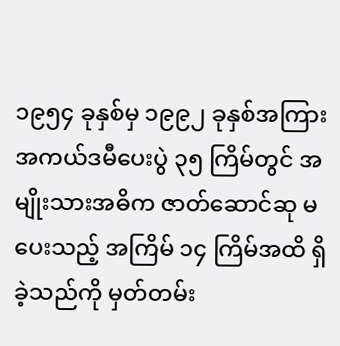၁၉၅၄ ခုနှစ်မှ ၁၉၉၂ ခုနှစ်အကြား အကယ်ဒမီပေးပွဲ ၃၅ ကြိမ်တွင် အမျိုးသားအဓိက ဇာတ်ဆောင်ဆု မပေးသည့် အကြိမ် ၁၄ ကြိမ်အထိ ရှိခဲ့သည်ကို မှတ်တမ်း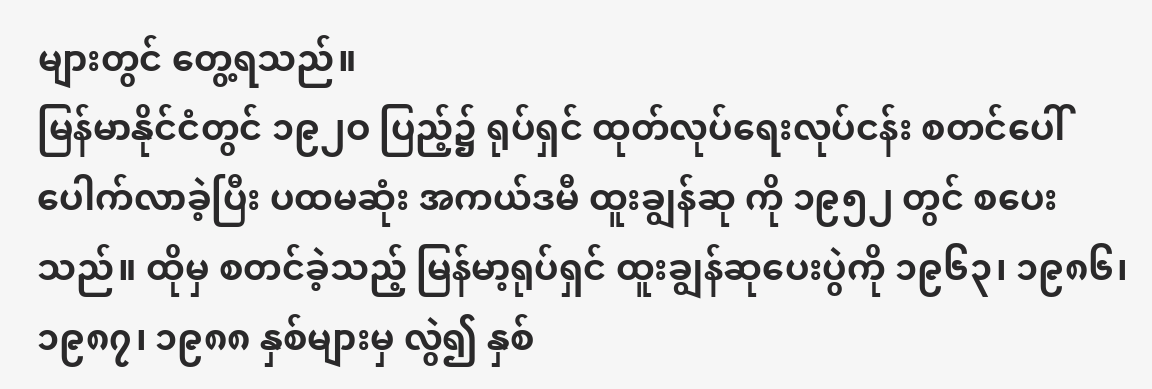များတွင် တွေ့ရသည်။
မြန်မာနိုင်ငံတွင် ၁၉၂ဝ ပြည့်၌ ရုပ်ရှင် ထုတ်လုပ်ရေးလုပ်ငန်း စတင်ပေါ်ပေါက်လာခဲ့ပြီး ပထမဆုံး အကယ်ဒမီ ထူးချွန်ဆု ကို ၁၉၅၂ တွင် စပေးသည်။ ထိုမှ စတင်ခဲ့သည့် မြန်မာ့ရုပ်ရှင် ထူးချွန်ဆုပေးပွဲကို ၁၉၆၃၊ ၁၉၈၆၊ ၁၉၈၇၊ ၁၉၈၈ နှစ်များမှ လွဲ၍ နှစ်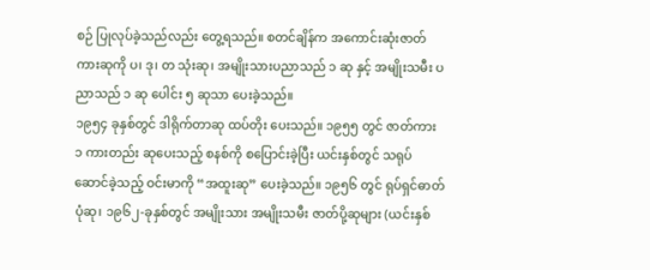စဉ် ပြုလုပ်ခဲ့သည်လည်း တွေ့ရသည်။ စတင်ချိန်က အကောင်းဆုံးဇာတ်ကားဆုကို ပ၊ ဒု၊ တ သုံးဆု၊ အမျိုးသားပညာသည် ၁ ဆု နှင့် အမျိုးသမီး ပညာသည် ၁ ဆု ပေါင်း ၅ ဆုသာ ပေးခဲ့သည်။
၁၉၅၄ ခုနှစ်တွင် ဒါရိုက်တာဆု ထပ်တိုး ပေးသည်။ ၁၉၅၅ တွင် ဇာတ်ကား ၁ ကားတည်း ဆုပေးသည့် စနစ်ကို စပြောင်းခဲ့ပြီး ယင်းနှစ်တွင် သရုပ်ဆောင်ခဲ့သည့် ဝင်းမာကို “အထူးဆု” ပေးခဲ့သည်။ ၁၉၅၆ တွင် ရုပ်ရှင်ဓာတ်ပုံဆု၊ ၁၉၆၂-ခုနှစ်တွင် အမျိုးသား အမျိုးသမီး ဇာတ်ပို့ဆုများ (ယင်းနှစ်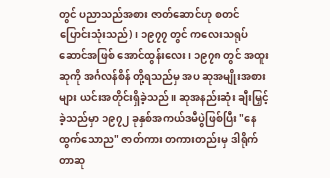တွင် ပညာသည်အစား ဇာတ်ဆောင်ဟု စတင် ပြောင်းသုံးသည်)၊ ၁၉၇၇ တွင် ကလေးသရုပ်ဆောင်အဖြစ် အောင်ထွန်းလေး၊ ၁၉၇၈ တွင် အထူးဆုကို အင်္ဂလန်စိန် တို့ရသည်မှ အပ ဆုအမျိုးအစားများ ယင်းအတိုင်းရှိခဲ့သည်။ ဆုအနည်းဆုံး ချီးမြှင့်ခဲ့သည်မှာ ၁၉၇၂ ခုနှစ်အကယ်ဒမီပွဲဖြစ်ပြီး "နေထွက်သောည" ဇာတ်ကား တကားတည်းမှ ဒါရိုက်တာဆု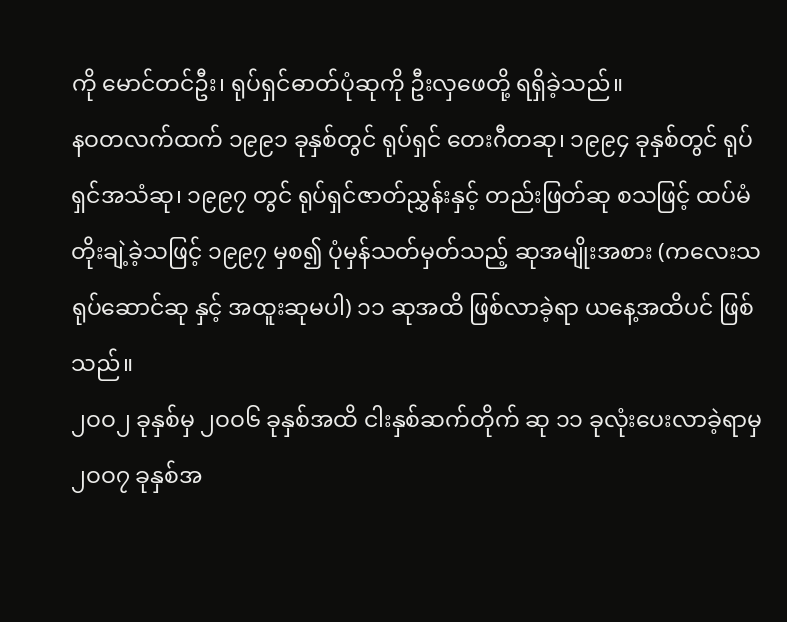ကို မောင်တင်ဦး၊ ရုပ်ရှင်ဓာတ်ပုံဆုကို ဦးလှဖေတို့ ရရှိခဲ့သည်။
နဝတလက်ထက် ၁၉၉၁ ခုနှစ်တွင် ရုပ်ရှင် တေးဂီတဆု၊ ၁၉၉၄ ခုနှစ်တွင် ရုပ်ရှင်အသံဆု၊ ၁၉၉၇ တွင် ရုပ်ရှင်ဇာတ်ညွှန်းနှင့် တည်းဖြတ်ဆု စသဖြင့် ထပ်မံတိုးချဲ့ခဲ့သဖြင့် ၁၉၉၇ မှစ၍ ပုံမှန်သတ်မှတ်သည့် ဆုအမျိုးအစား (ကလေးသရုပ်ဆောင်ဆု နှင့် အထူးဆုမပါ) ၁၁ ဆုအထိ ဖြစ်လာခဲ့ရာ ယနေ့အထိပင် ဖြစ်သည်။
၂ဝဝ၂ ခုနှစ်မှ ၂ဝဝ၆ ခုနှစ်အထိ ငါးနှစ်ဆက်တိုက် ဆု ၁၁ ခုလုံးပေးလာခဲ့ရာမှ ၂ဝဝ၇ ခုနှစ်အ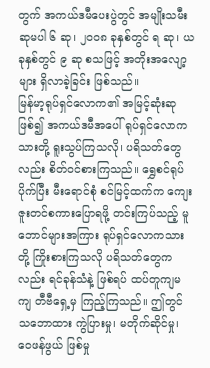တွက် အကယ်ဒမီပေးပွဲတွင် အမျိုးသမီးဆုမပါ ၆ ဆု၊ ၂ဝဝ၈ ခုနှစ်တွင် ရ ဆု၊ ယခုနှစ်တွင် ၉ ဆု စသဖြင့် အတိုးအလျော့များ ရှိလာခဲ့ခြင်း ဖြစ်သည်။
မြန်မာ့ရုပ်ရှင်လောက၏ အမြင့်ဆုံးဆု ဖြစ်၍ အကယ်ဒမီအပေါ် ရုပ်ရှင်လောကသားတို့ ရူးသွပ်ကြသလို၊ ပရိသတ်တွေလည်း စိတ်ဝင်စားကြသည်။ ရွှေစင်ရုပ်ပိုက်ပြီး မီးရောင်စုံ စင်မြင့်ထက်က ကျေးဇူးတင်စကားပြောရဖို့ တင်းကြပ်သည့် မူဘောင်များအကြား ရုပ်ရှင်လောကသားတို့ ကြိုးစားကြသလို ပရိသတ်တွေကလည်း ရင်ခုန်သံနဲ့ ဖြစ်ရပ် ထပ်တူကျမကျ တီဗီရှေ့မှ ကြည့်ကြသည်။ ဤတွင် သဘောထား ကွဲပြားမှု၊ မတိုက်ဆိုင်မှု၊ ဝေဖန်ဖွယ် ဖြစ်မှု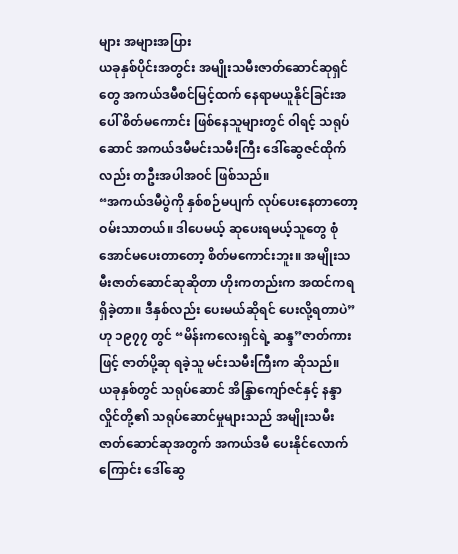များ အများအပြား
ယခုနှစ်ပိုင်းအတွင်း အမျိုးသမီးဇာတ်ဆောင်ဆုရှင်တွေ အကယ်ဒမီစင်မြင့်ထက် နေရာမယူနိုင်ခြင်းအပေါ် စိတ်မကောင်း ဖြစ်နေသူများတွင် ဝါရင့် သရုပ်ဆောင် အကယ်ဒမီမင်းသမီးကြီး ဒေါ်ဆွေဇင်ထိုက်လည်း တဦးအပါအဝင် ဖြစ်သည်။
“အကယ်ဒမီပွဲကို နှစ်စဉ်မပျက် လုပ်ပေးနေတာတော့ ဝမ်းသာတယ်။ ဒါပေမယ့် ဆုပေးရမယ့်သူတွေ စုံအောင်မပေးတာတော့ စိတ်မကောင်းဘူး။ အမျိုးသမီးဇာတ်ဆောင်ဆုဆိုတာ ဟိုးကတည်းက အထင်ကရရှိခဲ့တာ။ ဒီနှစ်လည်း ပေးမယ်ဆိုရင် ပေးလို့ရတာပဲ” ဟု ၁၉၇၇ တွင် “မိန်းကလေးရှင်ရဲ့ ဆန္ဒ”ဇာတ်ကားဖြင့် ဇာတ်ပို့ဆု ရခဲ့သူ မင်းသမီးကြီးက ဆိုသည်။
ယခုနှစ်တွင် သရုပ်ဆောင် အိန္ဒြာကျော်ဇင်နှင့် နန္ဒာလှိုင်တို့၏ သရုပ်ဆောင်မှုများသည် အမျိုးသမီး ဇာတ်ဆောင်ဆုအတွက် အကယ်ဒမီ ပေးနိုင်လောက်ကြောင်း ဒေါ်ဆွေ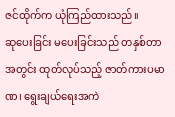ဇင်ထိုက်က ယုံကြည်ထားသည်။
ဆုပေးခြင်း မပေးခြင်းသည် တနှစ်တာအတွင်း ထုတ်လုပ်သည့် ဇာတ်ကားပမာဏ၊ ရွေးချယ်ရေးအကဲ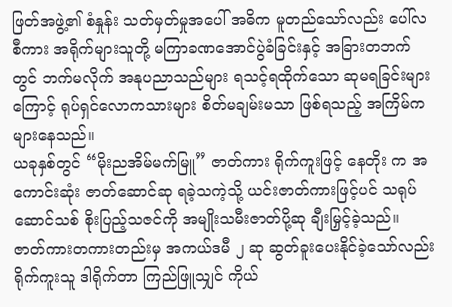ဖြတ်အဖွဲ့၏ စံနှုန်း သတ်မှတ်မှုအပေါ် အဓိက မူတည်သော်လည်း ပေါ်လစီကား အရိုက်များသူတို့ မကြာခဏအောင်ပွဲခံခြင်းနှင့် အခြားတဘက်တွင် ဘက်မလိုက် အနုပညာသည်များ ရသင့်ရထိုက်သော ဆုမရခြင်းများကြောင့် ရုပ်ရှင်လောကသားများ စိတ်မချမ်းမသာ ဖြစ်ရသည့် အကြိမ်က များနေသည်။
ယခုနှစ်တွင် “မိုးညအိမ်မက်မြူ” ဇာတ်ကား ရိုက်ကူးဖြင့် နေတိုး က အကောင်းဆုံး ဇာတ်ဆောင်ဆု ရခဲ့သကဲ့သို့ ယင်းဇာတ်ကားဖြင့်ပင် သရုပ်ဆောင်သစ် စိုးပြည့်သဇင်ကို အမျိုးသမီးဇာတ်ပို့ဆု ချီးမြှင့်ခဲ့သည်။ ဇာတ်ကားတကားတည်းမှ အကယ်ဒမီ ၂ ဆု ဆွတ်ခူးပေးနိုင်ခဲ့သော်လည်း ရိုက်ကူးသူ ဒါရိုက်တာ ကြည်ဖြူသျှင် ကိုယ်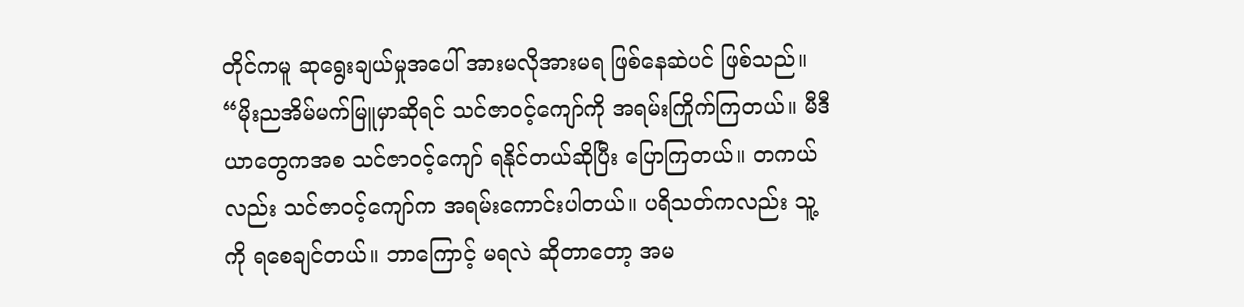တိုင်ကမူ ဆုရွေးချယ်မှုအပေါ် အားမလိုအားမရ ဖြစ်နေဆဲပင် ဖြစ်သည်။
“မိုးညအိမ်မက်မြူမှာဆိုရင် သင်ဇာဝင့်ကျော်ကို အရမ်းကြိုက်ကြတယ်။ မီဒီယာတွေကအစ သင်ဇာဝင့်ကျော် ရနိုင်တယ်ဆိုပြီး ပြောကြတယ်။ တကယ်လည်း သင်ဇာဝင့်ကျော်က အရမ်းကောင်းပါတယ်။ ပရိသတ်ကလည်း သူ့ကို ရစေချင်တယ်။ ဘာကြောင့် မရလဲ ဆိုတာတော့ အမ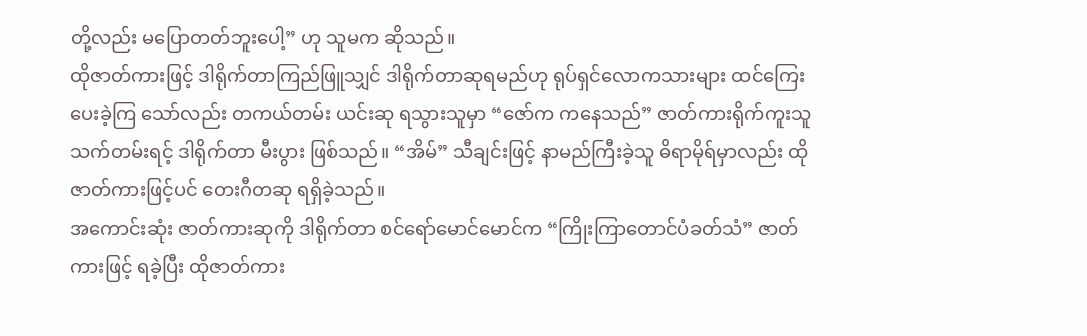တို့လည်း မပြောတတ်ဘူးပေါ့” ဟု သူမက ဆိုသည်။
ထိုဇာတ်ကားဖြင့် ဒါရိုက်တာကြည်ဖြူသျှင် ဒါရိုက်တာဆုရမည်ဟု ရုပ်ရှင်လောကသားများ ထင်ကြေး ပေးခဲ့ကြ သော်လည်း တကယ်တမ်း ယင်းဆု ရသွားသူမှာ “ဇော်က ကနေသည်” ဇာတ်ကားရိုက်ကူးသူ သက်တမ်းရင့် ဒါရိုက်တာ မီးပွား ဖြစ်သည်။ “အိမ်” သီချင်းဖြင့် နာမည်ကြီးခဲ့သူ ဓိရာမိုရ်မှာလည်း ထိုဇာတ်ကားဖြင့်ပင် တေးဂီတဆု ရရှိခဲ့သည်။
အကောင်းဆုံး ဇာတ်ကားဆုကို ဒါရိုက်တာ စင်ရော်မောင်မောင်က “ကြိုးကြာတောင်ပံခတ်သံ” ဇာတ်ကားဖြင့် ရခဲ့ပြီး ထိုဇာတ်ကား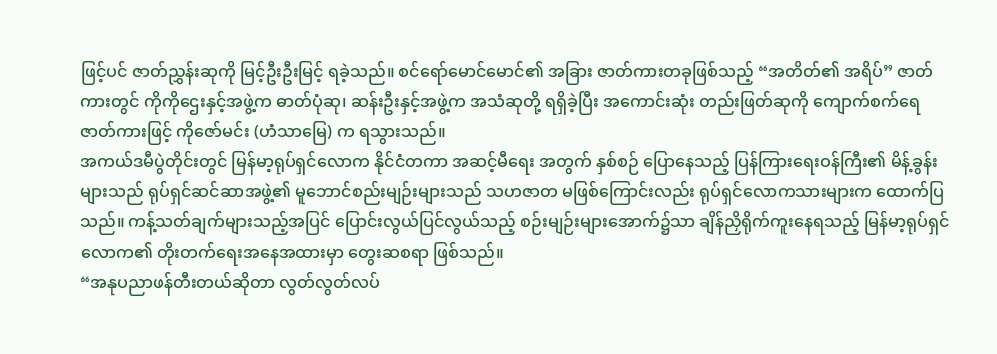ဖြင့်ပင် ဇာတ်ညွှန်းဆုကို မြင့်ဦးဦးမြင့် ရခဲ့သည်။ စင်ရော်မောင်မောင်၏ အခြား ဇာတ်ကားတခုဖြစ်သည့် “အတိတ်၏ အရိပ်” ဇာတ်ကားတွင် ကိုကိုဌေးနှင့်အဖွဲ့က ဓာတ်ပုံဆု၊ ဆန်းဦးနှင့်အဖွဲ့က အသံဆုတို့ ရရှိခဲ့ပြီး အကောင်းဆုံး တည်းဖြတ်ဆုကို ကျောက်စက်ရေဇာတ်ကားဖြင့် ကိုဇော်မင်း (ဟံသာမြေ) က ရသွားသည်။
အကယ်ဒမီပွဲတိုင်းတွင် မြန်မာ့ရုပ်ရှင်လောက နိုင်ငံတကာ အဆင့်မီရေး အတွက် နှစ်စဉ် ပြောနေသည့် ပြန်ကြားရေးဝန်ကြီး၏ မိန့်ခွန်းများသည် ရုပ်ရှင်ဆင်ဆာအဖွဲ့၏ မူဘောင်စည်းမျဉ်းများသည် သဟဇာတ မဖြစ်ကြောင်းလည်း ရုပ်ရှင်လောကသားများက ထောက်ပြသည်။ ကန့်သတ်ချက်များသည့်အပြင် ပြောင်းလွယ်ပြင်လွယ်သည့် စဉ်းမျဉ်းများအောက်၌သာ ချိန်ညှိရိုက်ကူးနေရသည့် မြန်မာ့ရုပ်ရှင်လောက၏ တိုးတက်ရေးအနေအထားမှာ တွေးဆစရာ ဖြစ်သည်။
“အနုပညာဖန်တီးတယ်ဆိုတာ လွတ်လွတ်လပ်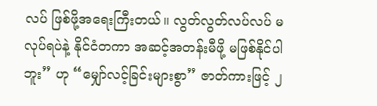လပ် ဖြစ်ဖို့အရေးကြီးတယ်။ လွတ်လွတ်လပ်လပ် မလုပ်ရပဲနဲ့ နိုင်ငံတကာ အဆင့်အတန်းမီဖို့ မဖြစ်နိုင်ပါဘူး” ဟု “မျှော်လင့်ခြင်းများစွာ” ဇာတ်ကားဖြင့် ၂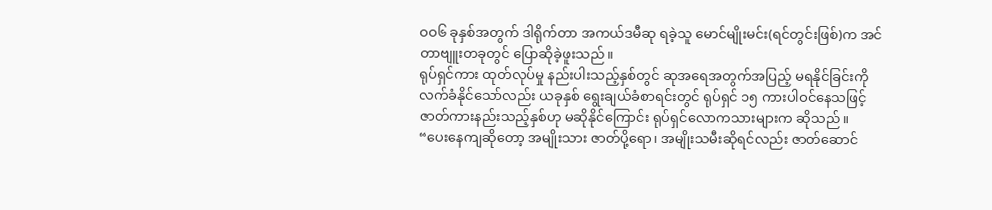ဝဝ၆ ခုနှစ်အတွက် ဒါရိုက်တာ အကယ်ဒမီဆု ရခဲ့သူ မောင်မျိုးမင်း(ရင်တွင်းဖြစ်)က အင်တာဗျူးတခုတွင် ပြောဆိုခဲ့ဖူးသည်။
ရုပ်ရှင်ကား ထုတ်လုပ်မှု နည်းပါးသည့်နှစ်တွင် ဆုအရေအတွက်အပြည့် မရနိုင်ခြင်းကို လက်ခံနိုင်သော်လည်း ယခုနှစ် ရွေးချယ်ခံစာရင်းတွင် ရုပ်ရှင် ၁၅ ကားပါဝင်နေသဖြင့် ဇာတ်ကားနည်းသည့်နှစ်ဟု မဆိုနိုင်ကြောင်း ရုပ်ရှင်လောကသားများက ဆိုသည်။
“ပေးနေကျဆိုတော့ အမျိုးသား ဇာတ်ပို့ရော၊ အမျိုးသမီးဆိုရင်လည်း ဇာတ်ဆောင်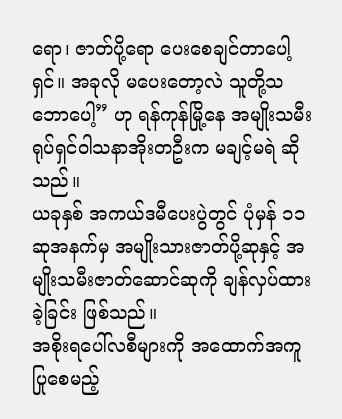ရော၊ ဇာတ်ပို့ရော ပေးစေချင်တာပေါ့ရှင်။ အခုလို မပေးတော့လဲ သူတို့သဘောပေါ့” ဟု ရန်ကုန်မြို့နေ အမျိုးသမီး ရုပ်ရှင်ဝါသနာအိုးတဦးက မချင့်မရဲ ဆိုသည်။
ယခုနှစ် အကယ်ဒမီပေးပွဲတွင် ပုံမှန် ၁၁ ဆုအနက်မှ အမျိုးသားဇာတ်ပို့ဆုနှင့် အမျိုးသမီးဇာတ်ဆောင်ဆုကို ချန်လှပ်ထားခဲ့ခြင်း ဖြစ်သည်။
အစိုးရပေါ်လစီများကို အထောက်အကူပြုစေမည့်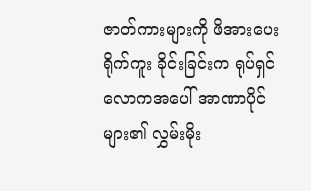ဇာတ်ကားများကို ဖိအားပေး ရိုက်ကူး ခိုင်းခြင်းက ရုပ်ရှင်လောကအပေါ် အာဏာပိုင်များ၏ လွှမ်းမိုး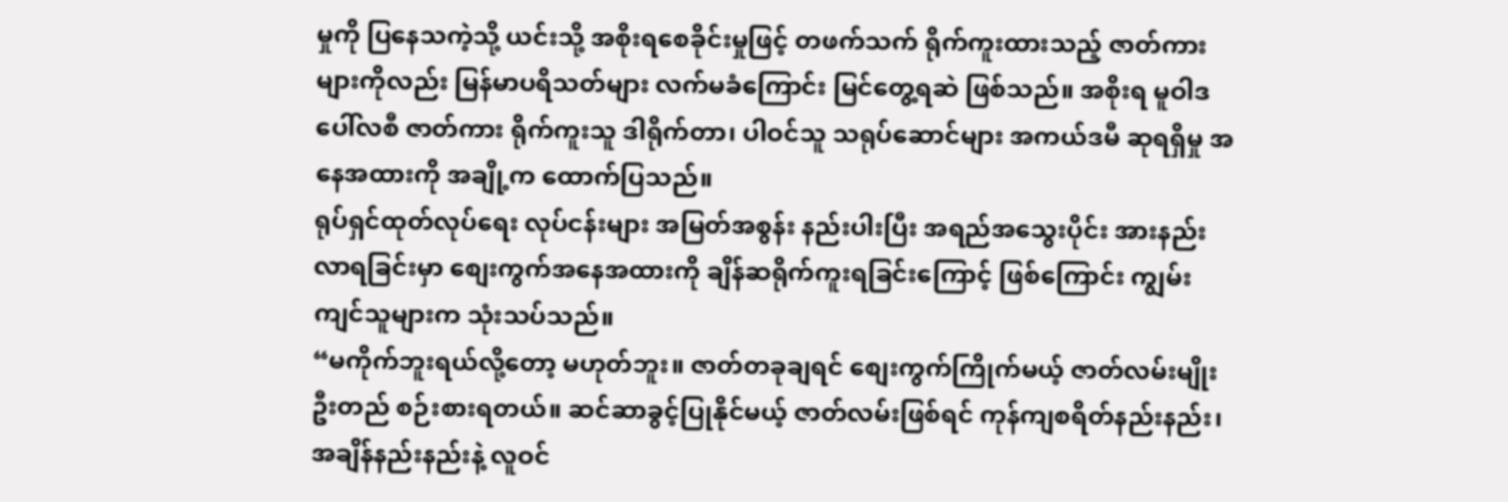မှုကို ပြနေသကဲ့သို့ ယင်းသို့ အစိုးရစေခိုင်းမှုဖြင့် တဖက်သက် ရိုက်ကူးထားသည့် ဇာတ်ကားများကိုလည်း မြန်မာပရိသတ်များ လက်မခံကြောင်း မြင်တွေ့ရဆဲ ဖြစ်သည်။ အစိုးရ မူဝါဒ ပေါ်လစီ ဇာတ်ကား ရိုက်ကူးသူ ဒါရိုက်တာ၊ ပါဝင်သူ သရုပ်ဆောင်များ အကယ်ဒမီ ဆုရရှိမှု အနေအထားကို အချို့က ထောက်ပြသည်။
ရုပ်ရှင်ထုတ်လုပ်ရေး လုပ်ငန်းများ အမြတ်အစွန်း နည်းပါးပြီး အရည်အသွေးပိုင်း အားနည်းလာရခြင်းမှာ စျေးကွက်အနေအထားကို ချိန်ဆရိုက်ကူးရခြင်းကြောင့် ဖြစ်ကြောင်း ကျွမ်းကျင်သူများက သုံးသပ်သည်။
“မကိုက်ဘူးရယ်လို့တော့ မဟုတ်ဘူး။ ဇာတ်တခုချရင် စျေးကွက်ကြိုက်မယ့် ဇာတ်လမ်းမျိုး ဦးတည် စဉ်းစားရတယ်။ ဆင်ဆာခွင့်ပြုနိုင်မယ့် ဇာတ်လမ်းဖြစ်ရင် ကုန်ကျစရိတ်နည်းနည်း၊ အချိန်နည်းနည်းနဲ့ လူဝင်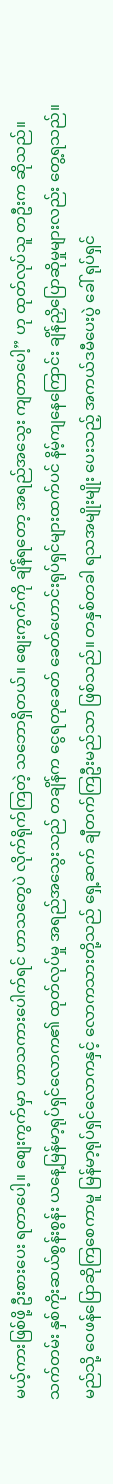မယ့်ကားဖြစ်ဖို့ ဦးစားပေး ရတာပေါ့။ စျေးကွက်မှာ ဟာသကားပေါက်ရင် ဟာသတွေပဲ လိုက်ရိုက်ကြတဲ့ သဘောရှိတယ်။ စျေးကွက်ကို ချိန်ရတော့ အရည်အသွေး ကျတာပေါ့” ဟု ထုတ်လုပ်သူ တဦးက ဆိုသည်။
သက်တမ်း နှစ်ကိုးဆယ်စွန်းစွန်း ယနေ့မြန်မာ့ရုပ်ရှင်လောက၏ ထုတ်လုပ်မှု အရည်အသွေးသည် တချိန်က ငွေရတုခေတ် ခေတ်ဟောင်းရုပ်ရှင်များထက်ပင် နိမ့်ကျနေကြောင်း ချိန်ညှိပြောဆိုမှုများလည်း တွေ့ရသည်။
မည်သို့ ဝေဖန်ပြောဆိုကြစေကာမူ မြန်မာ့ရုပ်ရှင်လောကနှင့် လောကသားတို့သည် ရှေ့ဆက် ချီတက်ကြဦးမည်သာ ဖြစ်သည်။ တနှစ်တခါ ရသအမျိုးမျိုး ပေးသည့် အကယ်ဒမီပေးပွဲ ခေါ် ရုပ်ရှင်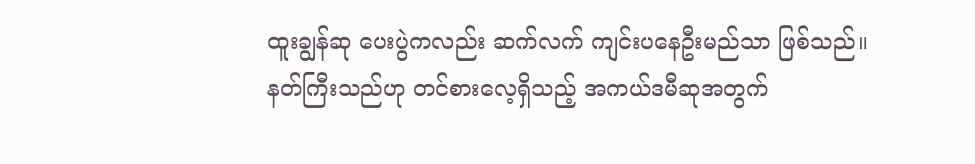ထူးချွန်ဆု ပေးပွဲကလည်း ဆက်လက် ကျင်းပနေဦးမည်သာ ဖြစ်သည်။ နတ်ကြီးသည်ဟု တင်စားလေ့ရှိသည့် အကယ်ဒမီဆုအတွက်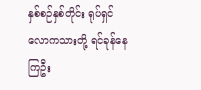နှစ်စဉ်နှစ်တိုင်း ရုပ်ရှင်လောကသားတို့ ရင်ခုန်နေကြဦး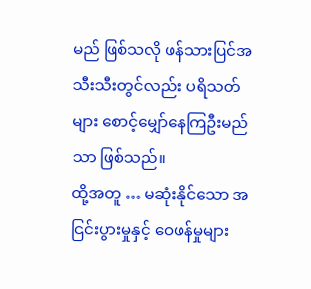မည် ဖြစ်သလို ဖန်သားပြင်အသီးသီးတွင်လည်း ပရိသတ်များ စောင့်မျှော်နေကြဦးမည်သာ ဖြစ်သည်။
ထို့အတူ … မဆုံးနိုင်သော အငြင်းပွားမှုနှင့် ဝေဖန်မှုများ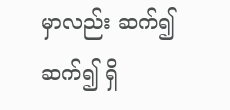မှာလည်း ဆက်၍ ဆက်၍ ရှိ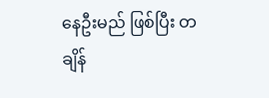နေဦးမည် ဖြစ်ပြီး တချိန်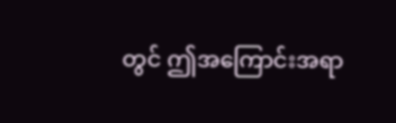တွင် ဤအကြောင်းအရာ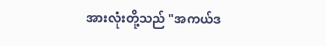အားလုံးတို့သည် "အကယ်ဒ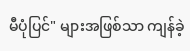မီပုံပြင်" များအဖြစ်သာ ကျန်ခဲ့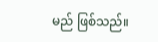မည် ဖြစ်သည်။